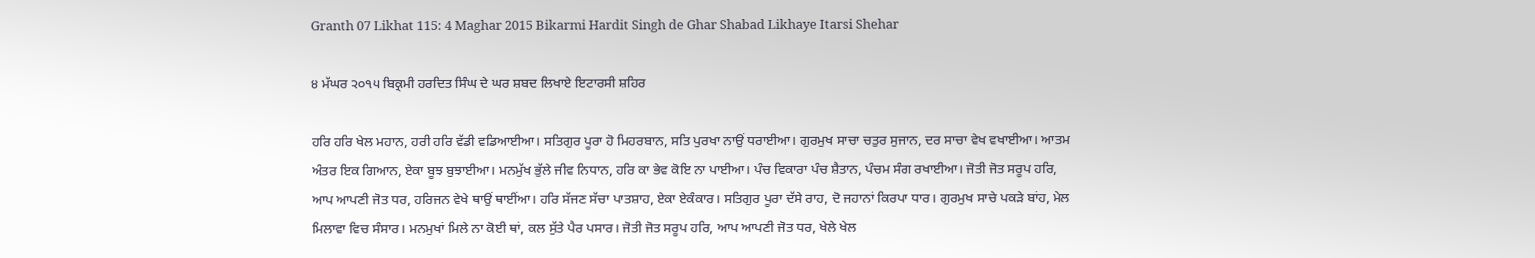Granth 07 Likhat 115: 4 Maghar 2015 Bikarmi Hardit Singh de Ghar Shabad Likhaye Itarsi Shehar

੪ ਮੱਘਰ ੨੦੧੫ ਬਿਕ੍ਰਮੀ ਹਰਦਿਤ ਸਿੰਘ ਦੇ ਘਰ ਸ਼ਬਦ ਲਿਖਾਏ ਇਟਾਰਸੀ ਸ਼ਹਿਰ

ਹਰਿ ਹਰਿ ਖੇਲ ਮਹਾਨ, ਹਰੀ ਹਰਿ ਵੱਡੀ ਵਡਿਆਈਆ। ਸਤਿਗੁਰ ਪੂਰਾ ਹੋ ਮਿਹਰਬਾਨ, ਸਤਿ ਪੁਰਖਾ ਨਾਉਂ ਧਰਾਈਆ। ਗੁਰਮੁਖ ਸਾਚਾ ਚਤੁਰ ਸੁਜਾਨ, ਦਰ ਸਾਚਾ ਵੇਖ ਵਖਾਈਆ। ਆਤਮ ਅੰਤਰ ਇਕ ਗਿਆਨ, ਏਕਾ ਬੂਝ ਬੁਝਾਈਆ। ਮਨਮੁੱਖ ਭੁੱਲੇ ਜੀਵ ਨਿਧਾਨ, ਹਰਿ ਕਾ ਭੇਵ ਕੋਇ ਨਾ ਪਾਈਆ। ਪੰਚ ਵਿਕਾਰਾ ਪੰਚ ਸ਼ੈਤਾਨ, ਪੰਚਮ ਸੰਗ ਰਖਾਈਆ। ਜੋਤੀ ਜੋਤ ਸਰੂਪ ਹਰਿ, ਆਪ ਆਪਣੀ ਜੋਤ ਧਰ, ਹਰਿਜਨ ਵੇਖੇ ਥਾਉਂ ਥਾਈਂਆ। ਹਰਿ ਸੱਜਣ ਸੱਚਾ ਪਾਤਸ਼ਾਹ, ਏਕਾ ਏਕੰਕਾਰ। ਸਤਿਗੁਰ ਪੂਰਾ ਦੱਸੇ ਰਾਹ, ਦੋ ਜਹਾਨਾਂ ਕਿਰਪਾ ਧਾਰ। ਗੁਰਮੁਖ ਸਾਚੇ ਪਕੜੇ ਬਾਂਹ, ਮੇਲ ਮਿਲਾਵਾ ਵਿਚ ਸੰਸਾਰ। ਮਨਮੁਖਾਂ ਮਿਲੇ ਨਾ ਕੋਈ ਥਾਂ, ਕਲ ਸੁੱਤੇ ਪੈਰ ਪਸਾਰ। ਜੋਤੀ ਜੋਤ ਸਰੂਪ ਹਰਿ, ਆਪ ਆਪਣੀ ਜੋਤ ਧਰ, ਖੇਲੇ ਖੇਲ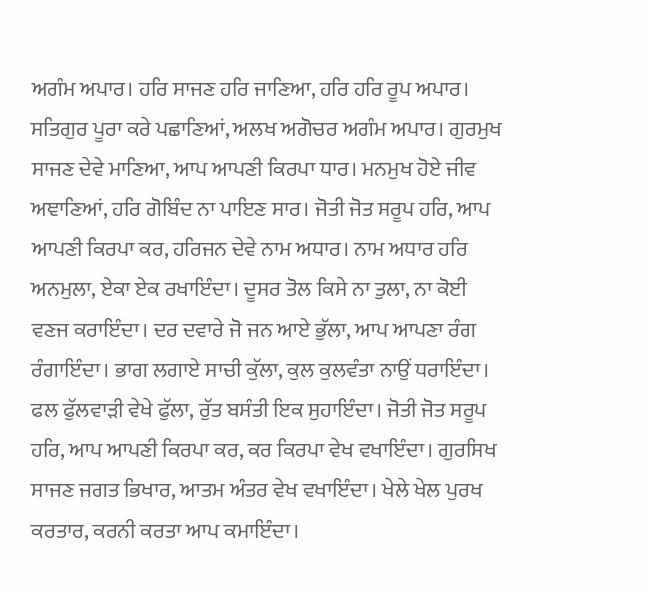ਅਗੰਮ ਅਪਾਰ। ਹਰਿ ਸਾਜਣ ਹਰਿ ਜਾਣਿਆ, ਹਰਿ ਹਰਿ ਰੂਪ ਅਪਾਰ। ਸਤਿਗੁਰ ਪੂਰਾ ਕਰੇ ਪਛਾਣਿਆਂ, ਅਲਖ ਅਗੋਚਰ ਅਗੰਮ ਅਪਾਰ। ਗੁਰਮੁਖ ਸਾਜਣ ਦੇਵੇ ਮਾਣਿਆ, ਆਪ ਆਪਣੀ ਕਿਰਪਾ ਧਾਰ। ਮਨਮੁਖ ਹੋਏ ਜੀਵ ਅਞਾਣਿਆਂ, ਹਰਿ ਗੋਬਿੰਦ ਨਾ ਪਾਇਣ ਸਾਰ। ਜੋਤੀ ਜੋਤ ਸਰੂਪ ਹਰਿ, ਆਪ ਆਪਣੀ ਕਿਰਪਾ ਕਰ, ਹਰਿਜਨ ਦੇਵੇ ਨਾਮ ਅਧਾਰ। ਨਾਮ ਅਧਾਰ ਹਰਿ ਅਨਮੁਲਾ, ਏਕਾ ਏਕ ਰਖਾਇੰਦਾ। ਦੂਸਰ ਤੋਲ ਕਿਸੇ ਨਾ ਤੁਲਾ, ਨਾ ਕੋਈ ਵਣਜ ਕਰਾਇੰਦਾ। ਦਰ ਦਵਾਰੇ ਜੋ ਜਨ ਆਏ ਭੁੱਲਾ, ਆਪ ਆਪਣਾ ਰੰਗ ਰੰਗਾਇੰਦਾ। ਭਾਗ ਲਗਾਏ ਸਾਚੀ ਕੁੱਲਾ, ਕੁਲ ਕੁਲਵੰਤਾ ਨਾਉਂ ਧਰਾਇੰਦਾ। ਫਲ ਫੁੱਲਵਾੜੀ ਵੇਖੇ ਫੁੱਲਾ, ਰੁੱਤ ਬਸੰਤੀ ਇਕ ਸੁਹਾਇੰਦਾ। ਜੋਤੀ ਜੋਤ ਸਰੂਪ ਹਰਿ, ਆਪ ਆਪਣੀ ਕਿਰਪਾ ਕਰ, ਕਰ ਕਿਰਪਾ ਵੇਖ ਵਖਾਇੰਦਾ। ਗੁਰਸਿਖ ਸਾਜਣ ਜਗਤ ਭਿਖਾਰ, ਆਤਮ ਅੰਤਰ ਵੇਖ ਵਖਾਇੰਦਾ। ਖੇਲੇ ਖੇਲ ਪੁਰਖ ਕਰਤਾਰ, ਕਰਨੀ ਕਰਤਾ ਆਪ ਕਮਾਇੰਦਾ।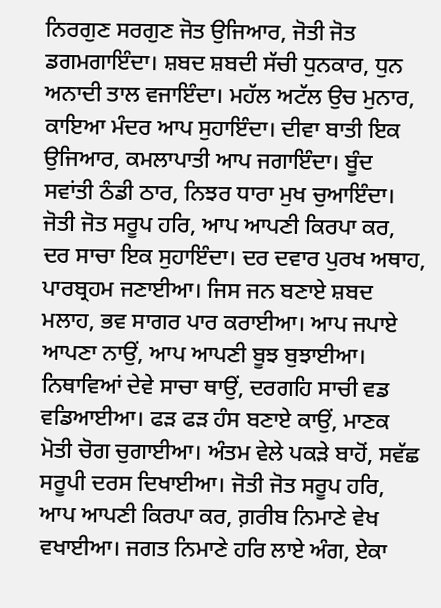ਨਿਰਗੁਣ ਸਰਗੁਣ ਜੋਤ ਉਜਿਆਰ, ਜੋਤੀ ਜੋਤ ਡਗਮਗਾਇੰਦਾ। ਸ਼ਬਦ ਸ਼ਬਦੀ ਸੱਚੀ ਧੁਨਕਾਰ, ਧੁਨ ਅਨਾਦੀ ਤਾਲ ਵਜਾਇੰਦਾ। ਮਹੱਲ ਅਟੱਲ ਉਚ ਮੁਨਾਰ, ਕਾਇਆ ਮੰਦਰ ਆਪ ਸੁਹਾਇੰਦਾ। ਦੀਵਾ ਬਾਤੀ ਇਕ ਉਜਿਆਰ, ਕਮਲਾਪਾਤੀ ਆਪ ਜਗਾਇੰਦਾ। ਬੂੰਦ ਸਵਾਂਤੀ ਠੰਡੀ ਠਾਰ, ਨਿਝਰ ਧਾਰਾ ਮੁਖ ਚੁਆਇੰਦਾ। ਜੋਤੀ ਜੋਤ ਸਰੂਪ ਹਰਿ, ਆਪ ਆਪਣੀ ਕਿਰਪਾ ਕਰ, ਦਰ ਸਾਚਾ ਇਕ ਸੁਹਾਇੰਦਾ। ਦਰ ਦਵਾਰ ਪੁਰਖ ਅਥਾਹ, ਪਾਰਬ੍ਰਹਮ ਜਣਾਈਆ। ਜਿਸ ਜਨ ਬਣਾਏ ਸ਼ਬਦ ਮਲਾਹ, ਭਵ ਸਾਗਰ ਪਾਰ ਕਰਾਈਆ। ਆਪ ਜਪਾਏ ਆਪਣਾ ਨਾਉਂ, ਆਪ ਆਪਣੀ ਬੂਝ ਬੁਝਾਈਆ। ਨਿਥਾਵਿਆਂ ਦੇਵੇ ਸਾਚਾ ਥਾਉਂ, ਦਰਗਹਿ ਸਾਚੀ ਵਡ ਵਡਿਆਈਆ। ਫੜ ਫੜ ਹੰਸ ਬਣਾਏ ਕਾਉਂ, ਮਾਣਕ ਮੋਤੀ ਚੋਗ ਚੁਗਾਈਆ। ਅੰਤਮ ਵੇਲੇ ਪਕੜੇ ਬਾਹੋਂ, ਸਵੱਛ ਸਰੂਪੀ ਦਰਸ ਦਿਖਾਈਆ। ਜੋਤੀ ਜੋਤ ਸਰੂਪ ਹਰਿ, ਆਪ ਆਪਣੀ ਕਿਰਪਾ ਕਰ, ਗ਼ਰੀਬ ਨਿਮਾਣੇ ਵੇਖ ਵਖਾਈਆ। ਜਗਤ ਨਿਮਾਣੇ ਹਰਿ ਲਾਏ ਅੰਗ, ਏਕਾ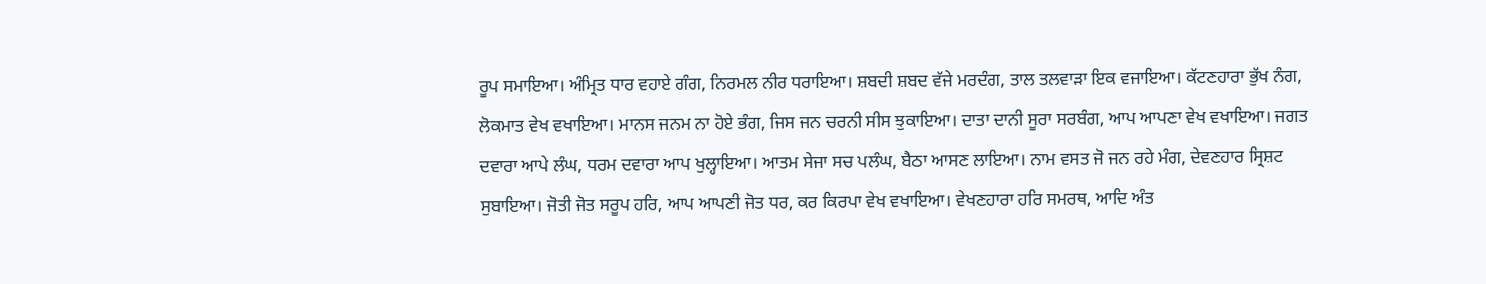ਰੂਪ ਸਮਾਇਆ। ਅੰਮ੍ਰਿਤ ਧਾਰ ਵਹਾਏ ਗੰਗ, ਨਿਰਮਲ ਨੀਰ ਧਰਾਇਆ। ਸ਼ਬਦੀ ਸ਼ਬਦ ਵੱਜੇ ਮਰਦੰਗ, ਤਾਲ ਤਲਵਾੜਾ ਇਕ ਵਜਾਇਆ। ਕੱਟਣਹਾਰਾ ਭੁੱਖ ਨੰਗ, ਲੋਕਮਾਤ ਵੇਖ ਵਖਾਇਆ। ਮਾਨਸ ਜਨਮ ਨਾ ਹੋਏ ਭੰਗ, ਜਿਸ ਜਨ ਚਰਨੀ ਸੀਸ ਝੁਕਾਇਆ। ਦਾਤਾ ਦਾਨੀ ਸੂਰਾ ਸਰਬੰਗ, ਆਪ ਆਪਣਾ ਵੇਖ ਵਖਾਇਆ। ਜਗਤ ਦਵਾਰਾ ਆਪੇ ਲੰਘ, ਧਰਮ ਦਵਾਰਾ ਆਪ ਖੁਲ੍ਹਾਇਆ। ਆਤਮ ਸੇਜਾ ਸਚ ਪਲੰਘ, ਬੈਠਾ ਆਸਣ ਲਾਇਆ। ਨਾਮ ਵਸਤ ਜੋ ਜਨ ਰਹੇ ਮੰਗ, ਦੇਵਣਹਾਰ ਸ੍ਰਿਸ਼ਟ ਸੁਬਾਇਆ। ਜੋਤੀ ਜੋਤ ਸਰੂਪ ਹਰਿ, ਆਪ ਆਪਣੀ ਜੋਤ ਧਰ, ਕਰ ਕਿਰਪਾ ਵੇਖ ਵਖਾਇਆ। ਵੇਖਣਹਾਰਾ ਹਰਿ ਸਮਰਥ, ਆਦਿ ਅੰਤ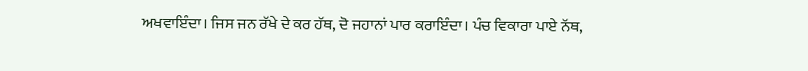ਅਖਵਾਇੰਦਾ। ਜਿਸ ਜਨ ਰੱਖੇ ਦੇ ਕਰ ਹੱਥ, ਦੋ ਜਹਾਨਾਂ ਪਾਰ ਕਰਾਇੰਦਾ। ਪੰਚ ਵਿਕਾਰਾ ਪਾਏ ਨੱਥ,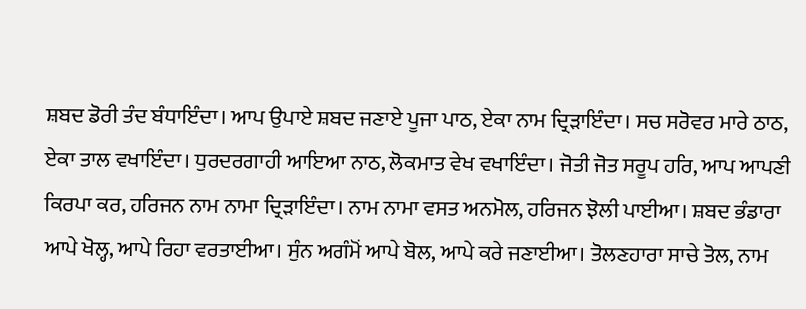ਸ਼ਬਦ ਡੋਰੀ ਤੰਦ ਬੰਧਾਇੰਦਾ। ਆਪ ਉਪਾਏ ਸ਼ਬਦ ਜਣਾਏ ਪੂਜਾ ਪਾਠ, ਏਕਾ ਨਾਮ ਦ੍ਰਿੜਾਇੰਦਾ। ਸਚ ਸਰੋਵਰ ਮਾਰੇ ਠਾਠ, ਏਕਾ ਤਾਲ ਵਖਾਇੰਦਾ। ਧੁਰਦਰਗਾਹੀ ਆਇਆ ਨਾਠ, ਲੋਕਮਾਤ ਵੇਖ ਵਖਾਇੰਦਾ। ਜੋਤੀ ਜੋਤ ਸਰੂਪ ਹਰਿ, ਆਪ ਆਪਣੀ ਕਿਰਪਾ ਕਰ, ਹਰਿਜਨ ਨਾਮ ਨਾਮਾ ਦ੍ਰਿੜਾਇੰਦਾ। ਨਾਮ ਨਾਮਾ ਵਸਤ ਅਨਮੋਲ, ਹਰਿਜਨ ਝੋਲੀ ਪਾਈਆ। ਸ਼ਬਦ ਭੰਡਾਰਾ ਆਪੇ ਖੋਲ੍ਹ, ਆਪੇ ਰਿਹਾ ਵਰਤਾਈਆ। ਸੁੰਨ ਅਗੰਮੋਂ ਆਪੇ ਬੋਲ, ਆਪੇ ਕਰੇ ਜਣਾਈਆ। ਤੋਲਣਹਾਰਾ ਸਾਚੇ ਤੋਲ, ਨਾਮ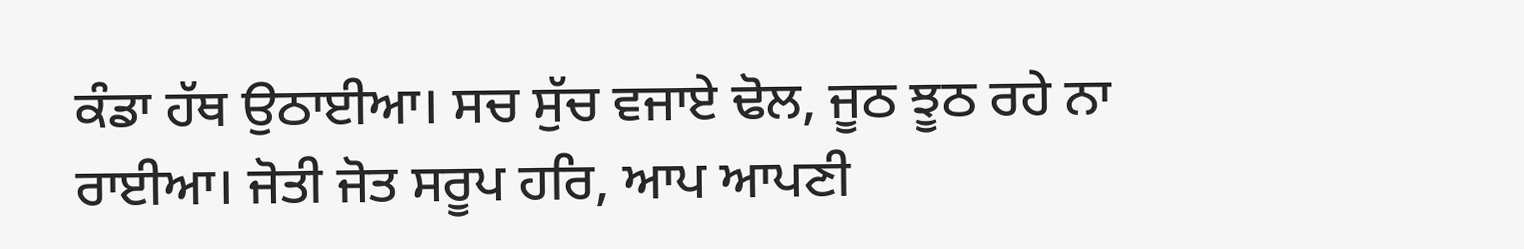ਕੰਡਾ ਹੱਥ ਉਠਾਈਆ। ਸਚ ਸੁੱਚ ਵਜਾਏ ਢੋਲ, ਜੂਠ ਝੂਠ ਰਹੇ ਨਾ ਰਾਈਆ। ਜੋਤੀ ਜੋਤ ਸਰੂਪ ਹਰਿ, ਆਪ ਆਪਣੀ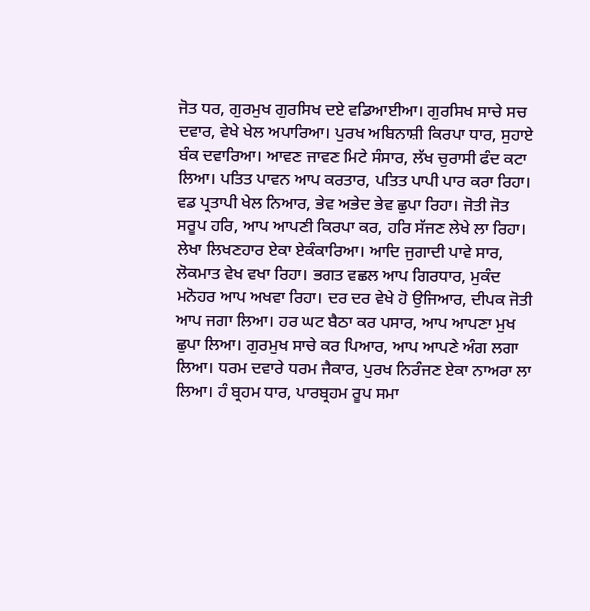ਜੋਤ ਧਰ, ਗੁਰਮੁਖ ਗੁਰਸਿਖ ਦਏ ਵਡਿਆਈਆ। ਗੁਰਸਿਖ ਸਾਚੇ ਸਚ ਦਵਾਰ, ਵੇਖੇ ਖੇਲ ਅਪਾਰਿਆ। ਪੁਰਖ ਅਬਿਨਾਸ਼ੀ ਕਿਰਪਾ ਧਾਰ, ਸੁਹਾਏ ਬੰਕ ਦਵਾਰਿਆ। ਆਵਣ ਜਾਵਣ ਮਿਟੇ ਸੰਸਾਰ, ਲੱਖ ਚੁਰਾਸੀ ਫੰਦ ਕਟਾ ਲਿਆ। ਪਤਿਤ ਪਾਵਨ ਆਪ ਕਰਤਾਰ, ਪਤਿਤ ਪਾਪੀ ਪਾਰ ਕਰਾ ਰਿਹਾ। ਵਡ ਪ੍ਰਤਾਪੀ ਖੇਲ ਨਿਆਰ, ਭੇਵ ਅਭੇਦ ਭੇਵ ਛੁਪਾ ਰਿਹਾ। ਜੋਤੀ ਜੋਤ ਸਰੂਪ ਹਰਿ, ਆਪ ਆਪਣੀ ਕਿਰਪਾ ਕਰ, ਹਰਿ ਸੱਜਣ ਲੇਖੇ ਲਾ ਰਿਹਾ। ਲੇਖਾ ਲਿਖਣਹਾਰ ਏਕਾ ਏਕੰਕਾਰਿਆ। ਆਦਿ ਜੁਗਾਦੀ ਪਾਵੇ ਸਾਰ, ਲੋਕਮਾਤ ਵੇਖ ਵਖਾ ਰਿਹਾ। ਭਗਤ ਵਛਲ ਆਪ ਗਿਰਧਾਰ, ਮੁਕੰਦ ਮਨੋਹਰ ਆਪ ਅਖਵਾ ਰਿਹਾ। ਦਰ ਦਰ ਵੇਖੇ ਹੋ ਉਜਿਆਰ, ਦੀਪਕ ਜੋਤੀ ਆਪ ਜਗਾ ਲਿਆ। ਹਰ ਘਟ ਬੈਠਾ ਕਰ ਪਸਾਰ, ਆਪ ਆਪਣਾ ਮੁਖ ਛੁਪਾ ਲਿਆ। ਗੁਰਮੁਖ ਸਾਚੇ ਕਰ ਪਿਆਰ, ਆਪ ਆਪਣੇ ਅੰਗ ਲਗਾ ਲਿਆ। ਧਰਮ ਦਵਾਰੇ ਧਰਮ ਜੈਕਾਰ, ਪੁਰਖ ਨਿਰੰਜਣ ਏਕਾ ਨਾਅਰਾ ਲਾ ਲਿਆ। ਹੰ ਬ੍ਰਹਮ ਧਾਰ, ਪਾਰਬ੍ਰਹਮ ਰੂਪ ਸਮਾ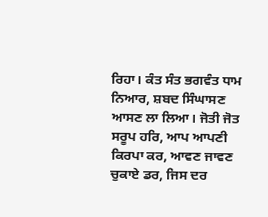ਰਿਹਾ। ਕੰਤ ਸੰਤ ਭਗਵੰਤ ਧਾਮ ਨਿਆਰ, ਸ਼ਬਦ ਸਿੰਘਾਸਣ ਆਸਣ ਲਾ ਲਿਆ। ਜੋਤੀ ਜੋਤ ਸਰੂਪ ਹਰਿ, ਆਪ ਆਪਣੀ ਕਿਰਪਾ ਕਰ, ਆਵਣ ਜਾਵਣ ਚੁਕਾਏ ਡਰ, ਜਿਸ ਦਰ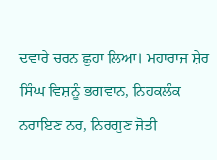ਦਵਾਰੇ ਚਰਨ ਛੁਹਾ ਲਿਆ। ਮਹਾਰਾਜ ਸ਼ੇਰ ਸਿੰਘ ਵਿਸ਼ਨੂੰ ਭਗਵਾਨ, ਨਿਹਕਲੰਕ ਨਰਾਇਣ ਨਰ, ਨਿਰਗੁਣ ਜੋਤੀ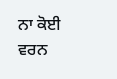ਨਾ ਕੋਈ ਵਰਨ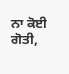ਨਾ ਕੋਈ ਗੋਤੀ,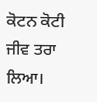ਕੋਟਨ ਕੋਟੀ ਜੀਵ ਤਰਾ ਲਿਆ।